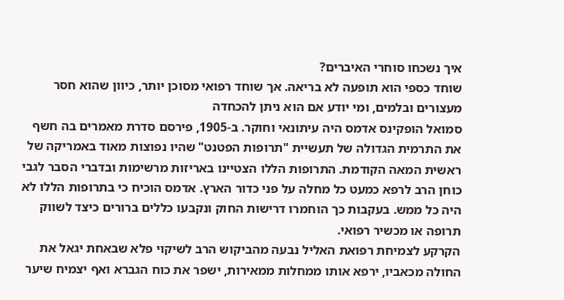איך נשכחו סוחרי האיברים?
שוחד כספי הוא תופעה לא בריאה. אך שוחד רפואי מסוכן יותר, כיוון שהוא חסר מעצורים ובלמים, ומי יודע אם הוא ניתן להכחדה
סמואל הופקינס אדמס היה עיתונאי וחוקר. ב-1905, פירסם סדרת מאמרים בה חשף את התרמית הגדולה של תעשיית "תרופות הפטנט" שהיו נפוצות מאוד באמריקה של ראשית המאה הקודמת. התרופות הללו הצטיינו באריזות מרשימות ובדברי הסבר לגבי כוחן הרב לרפא כמעט כל מחלה על פני כדור הארץ. אדמס הוכיח כי בתרופות הללו לא היה כל ממש. בעקבות כך הוחמרו דרישות החוק ונקבעו כללים ברורים כיצד לשווק תרופה או מכשיר רפואי.
הקרקע לצמיחת רפואת האליל נבעה מהביקוש הרב לשיקוי פלא שבאחת יגאל את החולה מכאביו, ירפא אותו ממחלות ממאירות, ישפר את כוח הגברא ואף יצמיח שיער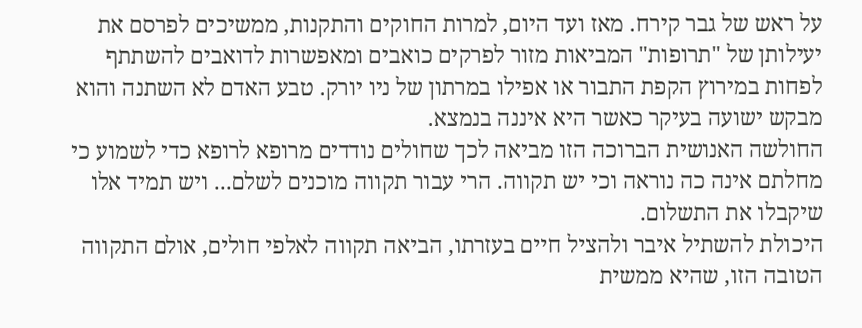על ראש של גבר קירח. מאז ועד היום, למרות החוקים והתקנות, ממשיכים לפרסם את יעילותן של "תרופות" המביאות מזור לפרקים כואבים ומאפשרות לדואבים להשתתף לפחות במירוץ הקפת התבור או אפילו במרתון של ניו יורק. טבע האדם לא השתנה והוא מבקש ישועה בעיקר כאשר היא איננה בנמצא.
החולשה האנושית הברוכה הזו מביאה לכך שחולים נודדים מרופא לרופא כדי לשמוע כי מחלתם אינה כה נוראה וכי יש תקווה. הרי עבור תקווה מוכנים לשלם... ויש תמיד אלו שיקבלו את התשלום.
היכולת להשתיל איבר ולהציל חיים בעזרתו, הביאה תקווה לאלפי חולים, אולם התקווה הטובה הזו, שהיא ממשית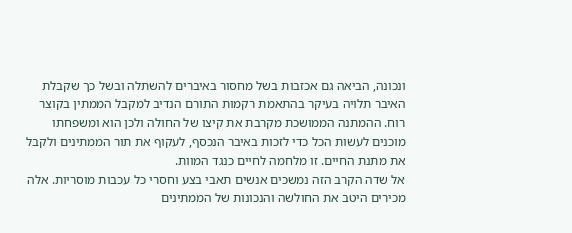ונכונה, הביאה גם אכזבות בשל מחסור באיברים להשתלה ובשל כך שקבלת האיבר תלויה בעיקר בהתאמת רקמות התורם הנדיב למקבל הממתין בקוצר רוח. ההמתנה הממושכת מקרבת את קיצו של החולה ולכן הוא ומשפחתו מוכנים לעשות הכל כדי לזכות באיבר הנכסף, לעקוף את תור הממתינים ולקבל את מתנת החיים. זו מלחמה לחיים כנגד המוות.
אל שדה הקרב הזה נמשכים אנשים תאבי בצע וחסרי כל עכבות מוסריות. אלה מכירים היטב את החולשה והנכונות של הממתינים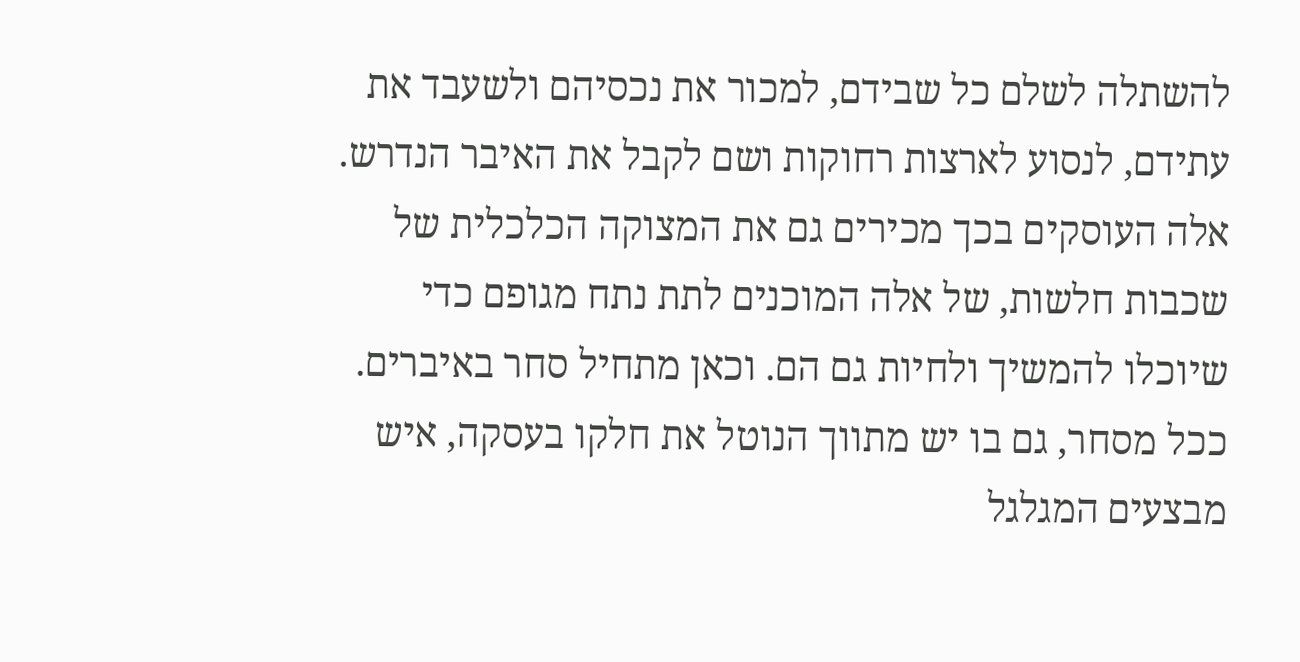להשתלה לשלם כל שבידם, למכור את נכסיהם ולשעבד את עתידם, לנסוע לארצות רחוקות ושם לקבל את האיבר הנדרש.
אלה העוסקים בכך מכירים גם את המצוקה הכלכלית של שכבות חלשות, של אלה המוכנים לתת נתח מגופם כדי שיוכלו להמשיך ולחיות גם הם. וכאן מתחיל סחר באיברים. ככל מסחר, גם בו יש מתווך הנוטל את חלקו בעסקה, איש מבצעים המגלגל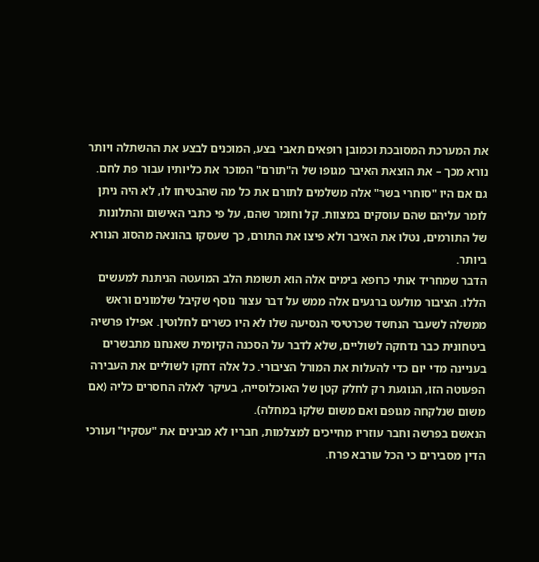את המערכת המסובכת וכמובן רופאים תאבי בצע, המוכנים לבצע את ההשתלה ויותר נורא מכך – את הוצאת האיבר מגופו של ה"תורם" המוכר את כליותיו עבור פת לחם.
גם אם היו "סוחרי בשר" אלה משלמים לתורם את כל מה שהבטיחו לו, לא היה ניתן לומר עליהם שהם עוסקים במצוות. קל וחומר שהם, על פי כתבי האישום והתלונות של התורמים, נטלו את האיבר ולא פיצו את התורם, כך שעסקו בהונאה מהסוג הנורא ביותר.
הדבר שמחריד אותי כרופא בימים אלה הוא תשומת הלב המועטה הניתנת למעשים הללו. הציבור מולעט ברגעים אלה ממש על דבר עצור נוסף שקיבל שלמונים וראש ממשלה לשעבר הנחשד שכרטיסי הנסיעה שלו לא היו כשרים לחלוטין. אפילו פרשיה ביטחונית כבר נדחקה לשוליים, שלא לדבר על הסכנה הקיומית שאנחנו מתבשרים בעניינה מדי יום כדי להעלות את המורל הציבורי. כל אלה דחקו לשוליים את העבירה הפעוטה הזו, הנוגעת רק לחלק קטן של האוכלוסייה, בעיקר לאלה החסרים כליה (אם משום שנלקחה מגופם ואם משום שלקו במחלה).
הנאשם בפרשה וחבר עוזריו מחייכים למצלמות, חבריו לא מבינים את "עסקיו" ועורכי הדין מסבירים כי הכל עורבא פרח.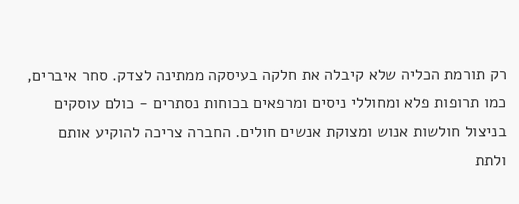רק תורמת הכליה שלא קיבלה את חלקה בעיסקה ממתינה לצדק. סחר איברים, כמו תרופות פלא ומחוללי ניסים ומרפאים בכוחות נסתרים - כולם עוסקים בניצול חולשות אנוש ומצוקת אנשים חולים. החברה צריכה להוקיע אותם ולתת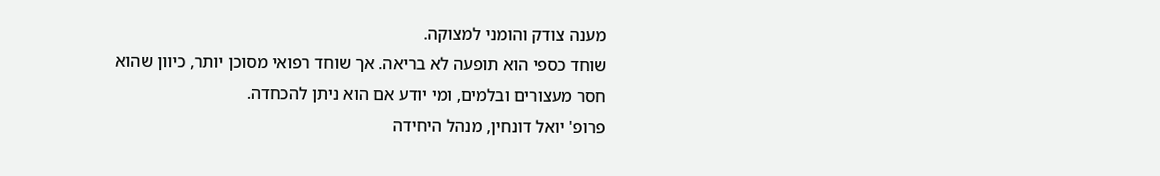מענה צודק והומני למצוקה.
שוחד כספי הוא תופעה לא בריאה. אך שוחד רפואי מסוכן יותר, כיוון שהוא חסר מעצורים ובלמים, ומי יודע אם הוא ניתן להכחדה.
פרופ' יואל דונחין, מנהל היחידה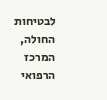לבטיחות החולה, המרכז הרפואי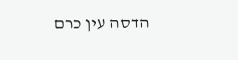הדסה עין כרם